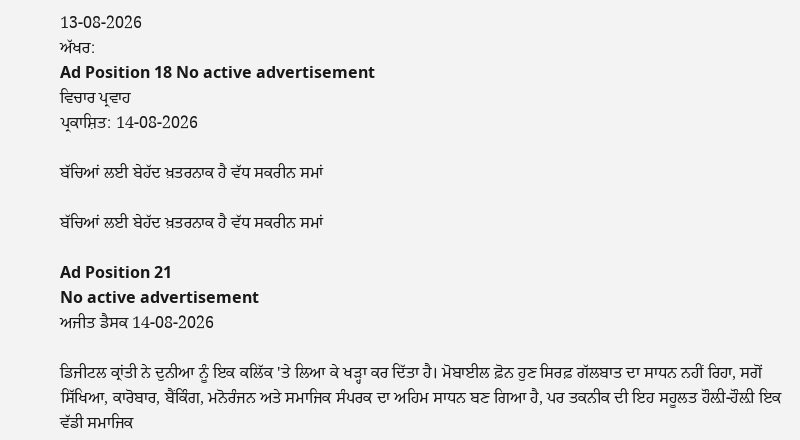13-08-2026
ਅੱਖਰ:
Ad Position 18 No active advertisement
ਵਿਚਾਰ ਪ੍ਰਵਾਹ
ਪ੍ਰਕਾਸ਼ਿਤ: 14-08-2026

ਬੱਚਿਆਂ ਲਈ ਬੇਹੱਦ ਖ਼ਤਰਨਾਕ ਹੈ ਵੱਧ ਸਕਰੀਨ ਸਮਾਂ

ਬੱਚਿਆਂ ਲਈ ਬੇਹੱਦ ਖ਼ਤਰਨਾਕ ਹੈ ਵੱਧ ਸਕਰੀਨ ਸਮਾਂ

Ad Position 21
No active advertisement
ਅਜੀਤ ਡੈਸਕ 14-08-2026

ਡਿਜੀਟਲ ਕ੍ਰਾਂਤੀ ਨੇ ਦੁਨੀਆ ਨੂੰ ਇਕ ਕਲਿੱਕ 'ਤੇ ਲਿਆ ਕੇ ਖੜ੍ਹਾ ਕਰ ਦਿੱਤਾ ਹੈ। ਮੋਬਾਈਲ ਫ਼ੋਨ ਹੁਣ ਸਿਰਫ਼ ਗੱਲਬਾਤ ਦਾ ਸਾਧਨ ਨਹੀਂ ਰਿਹਾ, ਸਗੋਂ ਸਿੱਖਿਆ, ਕਾਰੋਬਾਰ, ਬੈਂਕਿੰਗ, ਮਨੋਰੰਜਨ ਅਤੇ ਸਮਾਜਿਕ ਸੰਪਰਕ ਦਾ ਅਹਿਮ ਸਾਧਨ ਬਣ ਗਿਆ ਹੈ, ਪਰ ਤਕਨੀਕ ਦੀ ਇਹ ਸਹੂਲਤ ਹੌਲ਼ੀ-ਹੌਲ਼ੀ ਇਕ ਵੱਡੀ ਸਮਾਜਿਕ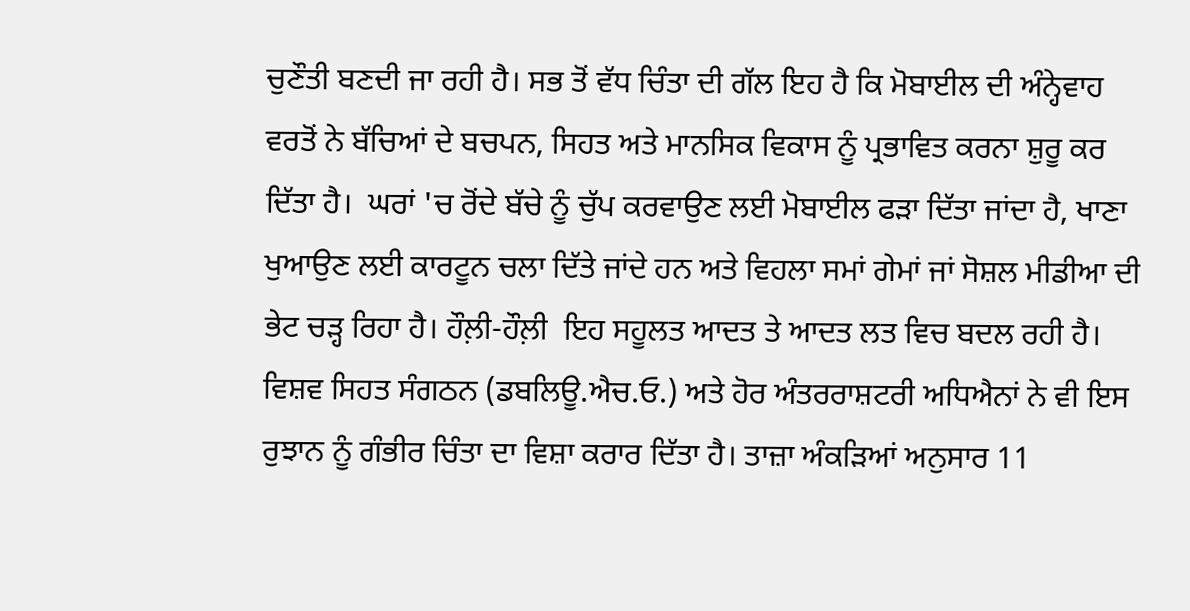ਚੁਣੌਤੀ ਬਣਦੀ ਜਾ ਰਹੀ ਹੈ। ਸਭ ਤੋਂ ਵੱਧ ਚਿੰਤਾ ਦੀ ਗੱਲ ਇਹ ਹੈ ਕਿ ਮੋਬਾਈਲ ਦੀ ਅੰਨ੍ਹੇਵਾਹ ਵਰਤੋਂ ਨੇ ਬੱਚਿਆਂ ਦੇ ਬਚਪਨ, ਸਿਹਤ ਅਤੇ ਮਾਨਸਿਕ ਵਿਕਾਸ ਨੂੰ ਪ੍ਰਭਾਵਿਤ ਕਰਨਾ ਸ਼ੁਰੂ ਕਰ ਦਿੱਤਾ ਹੈ।  ਘਰਾਂ 'ਚ ਰੋਂਦੇ ਬੱਚੇ ਨੂੰ ਚੁੱਪ ਕਰਵਾਉਣ ਲਈ ਮੋਬਾਈਲ ਫੜਾ ਦਿੱਤਾ ਜਾਂਦਾ ਹੈ, ਖਾਣਾ ਖੁਆਉਣ ਲਈ ਕਾਰਟੂਨ ਚਲਾ ਦਿੱਤੇ ਜਾਂਦੇ ਹਨ ਅਤੇ ਵਿਹਲਾ ਸਮਾਂ ਗੇਮਾਂ ਜਾਂ ਸੋਸ਼ਲ ਮੀਡੀਆ ਦੀ ਭੇਟ ਚੜ੍ਹ ਰਿਹਾ ਹੈ। ਹੌਲ਼ੀ-ਹੌਲ਼ੀ  ਇਹ ਸਹੂਲਤ ਆਦਤ ਤੇ ਆਦਤ ਲਤ ਵਿਚ ਬਦਲ ਰਹੀ ਹੈ। ਵਿਸ਼ਵ ਸਿਹਤ ਸੰਗਠਨ (ਡਬਲਿਊ.ਐਚ.ਓ.) ਅਤੇ ਹੋਰ ਅੰਤਰਰਾਸ਼ਟਰੀ ਅਧਿਐਨਾਂ ਨੇ ਵੀ ਇਸ ਰੁਝਾਨ ਨੂੰ ਗੰਭੀਰ ਚਿੰਤਾ ਦਾ ਵਿਸ਼ਾ ਕਰਾਰ ਦਿੱਤਾ ਹੈ। ਤਾਜ਼ਾ ਅੰਕੜਿਆਂ ਅਨੁਸਾਰ 11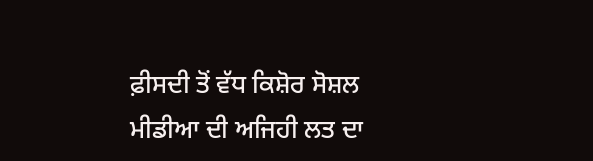ਫ਼ੀਸਦੀ ਤੋਂ ਵੱਧ ਕਿਸ਼ੋਰ ਸੋਸ਼ਲ ਮੀਡੀਆ ਦੀ ਅਜਿਹੀ ਲਤ ਦਾ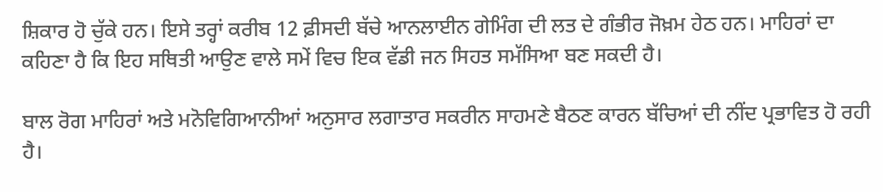ਸ਼ਿਕਾਰ ਹੋ ਚੁੱਕੇ ਹਨ। ਇਸੇ ਤਰ੍ਹਾਂ ਕਰੀਬ 12 ਫ਼ੀਸਦੀ ਬੱਚੇ ਆਨਲਾਈਨ ਗੇਮਿੰਗ ਦੀ ਲਤ ਦੇ ਗੰਭੀਰ ਜੋਖ਼ਮ ਹੇਠ ਹਨ। ਮਾਹਿਰਾਂ ਦਾ ਕਹਿਣਾ ਹੈ ਕਿ ਇਹ ਸਥਿਤੀ ਆਉਣ ਵਾਲੇ ਸਮੇਂ ਵਿਚ ਇਕ ਵੱਡੀ ਜਨ ਸਿਹਤ ਸਮੱਸਿਆ ਬਣ ਸਕਦੀ ਹੈ।

ਬਾਲ ਰੋਗ ਮਾਹਿਰਾਂ ਅਤੇ ਮਨੋਵਿਗਿਆਨੀਆਂ ਅਨੁਸਾਰ ਲਗਾਤਾਰ ਸਕਰੀਨ ਸਾਹਮਣੇ ਬੈਠਣ ਕਾਰਨ ਬੱਚਿਆਂ ਦੀ ਨੀਂਦ ਪ੍ਰਭਾਵਿਤ ਹੋ ਰਹੀ ਹੈ।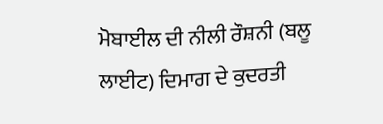ਮੋਬਾਈਲ ਦੀ ਨੀਲੀ ਰੌਸ਼ਨੀ (ਬਲੂ ਲਾਈਟ) ਦਿਮਾਗ ਦੇ ਕੁਦਰਤੀ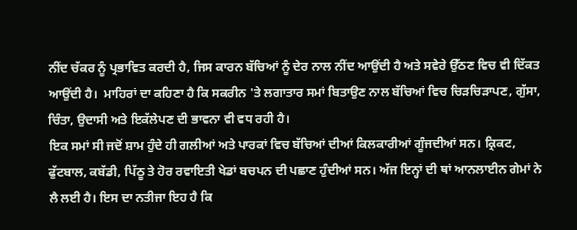ਨੀਂਦ ਚੱਕਰ ਨੂੰ ਪ੍ਰਭਾਵਿਤ ਕਰਦੀ ਹੈ, ਜਿਸ ਕਾਰਨ ਬੱਚਿਆਂ ਨੂੰ ਦੇਰ ਨਾਲ ਨੀਂਦ ਆਉਂਦੀ ਹੈ ਅਤੇ ਸਵੇਰੇ ਉੱਠਣ ਵਿਚ ਵੀ ਦਿੱਕਤ ਆਉਂਦੀ ਹੈ।  ਮਾਹਿਰਾਂ ਦਾ ਕਹਿਣਾ ਹੈ ਕਿ ਸਕਰੀਨ 'ਤੇ ਲਗਾਤਾਰ ਸਮਾਂ ਬਿਤਾਉਣ ਨਾਲ ਬੱਚਿਆਂ ਵਿਚ ਚਿੜਚਿੜਾਪਣ, ਗੁੱਸਾ, ਚਿੰਤਾ, ਉਦਾਸੀ ਅਤੇ ਇਕੱਲੇਪਣ ਦੀ ਭਾਵਨਾ ਵੀ ਵਧ ਰਹੀ ਹੈ।
ਇਕ ਸਮਾਂ ਸੀ ਜਦੋਂ ਸ਼ਾਮ ਹੁੰਦੇ ਹੀ ਗਲੀਆਂ ਅਤੇ ਪਾਰਕਾਂ ਵਿਚ ਬੱਚਿਆਂ ਦੀਆਂ ਕਿਲਕਾਰੀਆਂ ਗੂੰਜਦੀਆਂ ਸਨ। ਕ੍ਰਿਕਟ, ਫੁੱਟਬਾਲ, ਕਬੱਡੀ, ਪਿੱਠੂ ਤੇ ਹੋਰ ਰਵਾਇਤੀ ਖੇਡਾਂ ਬਚਪਨ ਦੀ ਪਛਾਣ ਹੁੰਦੀਆਂ ਸਨ। ਅੱਜ ਇਨ੍ਹਾਂ ਦੀ ਥਾਂ ਆਨਲਾਈਨ ਗੇਮਾਂ ਨੇ ਲੈ ਲਈ ਹੈ। ਇਸ ਦਾ ਨਤੀਜਾ ਇਹ ਹੈ ਕਿ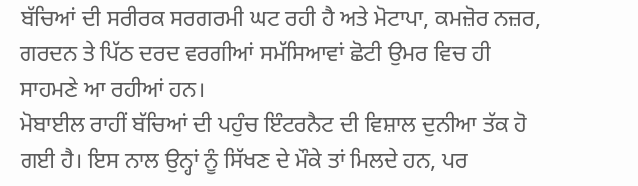ਬੱਚਿਆਂ ਦੀ ਸਰੀਰਕ ਸਰਗਰਮੀ ਘਟ ਰਹੀ ਹੈ ਅਤੇ ਮੋਟਾਪਾ, ਕਮਜ਼ੋਰ ਨਜ਼ਰ, ਗਰਦਨ ਤੇ ਪਿੱਠ ਦਰਦ ਵਰਗੀਆਂ ਸਮੱਸਿਆਵਾਂ ਛੋਟੀ ਉਮਰ ਵਿਚ ਹੀ ਸਾਹਮਣੇ ਆ ਰਹੀਆਂ ਹਨ।
ਮੋਬਾਈਲ ਰਾਹੀਂ ਬੱਚਿਆਂ ਦੀ ਪਹੁੰਚ ਇੰਟਰਨੈਟ ਦੀ ਵਿਸ਼ਾਲ ਦੁਨੀਆ ਤੱਕ ਹੋ ਗਈ ਹੈ। ਇਸ ਨਾਲ ਉਨ੍ਹਾਂ ਨੂੰ ਸਿੱਖਣ ਦੇ ਮੌਕੇ ਤਾਂ ਮਿਲਦੇ ਹਨ, ਪਰ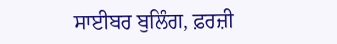ਸਾਈਬਰ ਬੁਲਿੰਗ, ਫ਼ਰਜ਼ੀ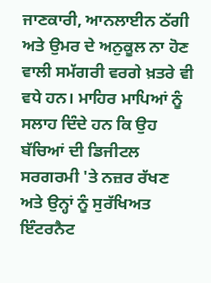ਜਾਣਕਾਰੀ, ਆਨਲਾਈਨ ਠੱਗੀ ਅਤੇ ਉਮਰ ਦੇ ਅਨੁਕੂਲ ਨਾ ਹੋਣ ਵਾਲੀ ਸਮੱਗਰੀ ਵਰਗੇ ਖ਼ਤਰੇ ਵੀ ਵਧੇ ਹਨ। ਮਾਹਿਰ ਮਾਪਿਆਂ ਨੂੰ ਸਲਾਹ ਦਿੰਦੇ ਹਨ ਕਿ ਉਹ ਬੱਚਿਆਂ ਦੀ ਡਿਜੀਟਲ ਸਰਗਰਮੀ 'ਤੇ ਨਜ਼ਰ ਰੱਖਣ ਅਤੇ ਉਨ੍ਹਾਂ ਨੂੰ ਸੁਰੱਖਿਅਤ ਇੰਟਰਨੈਟ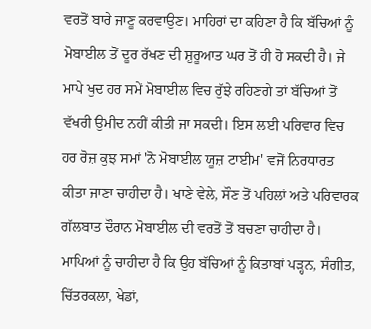ਵਰਤੋਂ ਬਾਰੇ ਜਾਣੂ ਕਰਵਾਉਣ। ਮਾਹਿਰਾਂ ਦਾ ਕਹਿਣਾ ਹੈ ਕਿ ਬੱਚਿਆਂ ਨੂੰ ਮੋਬਾਈਲ ਤੋਂ ਦੂਰ ਰੱਖਣ ਦੀ ਸ਼ੁਰੂਆਤ ਘਰ ਤੋਂ ਹੀ ਹੋ ਸਕਦੀ ਹੈ। ਜੇ ਮਾਪੇ ਖੁਦ ਹਰ ਸਮੇਂ ਮੋਬਾਈਲ ਵਿਚ ਰੁੱਝੇ ਰਹਿਣਗੇ ਤਾਂ ਬੱਚਿਆਂ ਤੋਂ ਵੱਖਰੀ ਉਮੀਦ ਨਹੀਂ ਕੀਤੀ ਜਾ ਸਕਦੀ। ਇਸ ਲਈ ਪਰਿਵਾਰ ਵਿਚ ਹਰ ਰੋਜ਼ ਕੁਝ ਸਮਾਂ 'ਨੋ ਮੋਬਾਈਲ ਯੂਜ਼ ਟਾਈਮ' ਵਜੋਂ ਨਿਰਧਾਰਤ ਕੀਤਾ ਜਾਣਾ ਚਾਹੀਦਾ ਹੈ। ਖਾਣੇ ਵੇਲੇ, ਸੌਣ ਤੋਂ ਪਹਿਲਾਂ ਅਤੇ ਪਰਿਵਾਰਕ ਗੱਲਬਾਤ ਦੌਰਾਨ ਮੋਬਾਈਲ ਦੀ ਵਰਤੋਂ ਤੋਂ ਬਚਣਾ ਚਾਹੀਦਾ ਹੈ। ਮਾਪਿਆਂ ਨੂੰ ਚਾਹੀਦਾ ਹੈ ਕਿ ਉਹ ਬੱਚਿਆਂ ਨੂੰ ਕਿਤਾਬਾਂ ਪੜ੍ਹਨ, ਸੰਗੀਤ, ਚਿੱਤਰਕਲਾ, ਖੇਡਾਂ,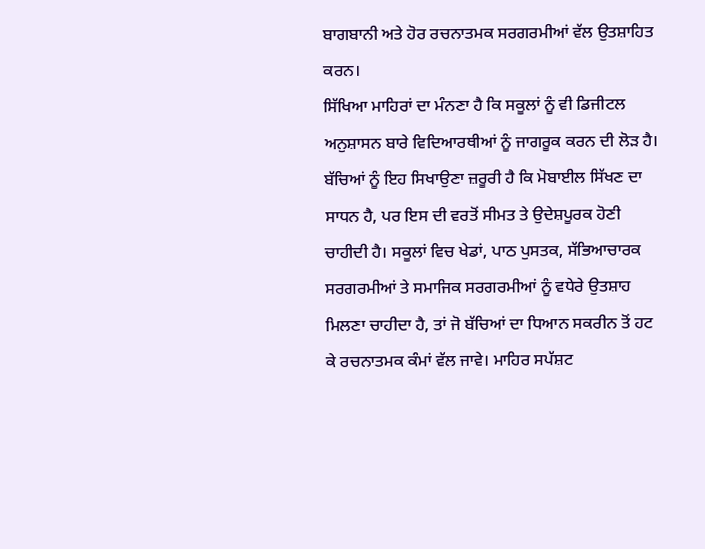ਬਾਗਬਾਨੀ ਅਤੇ ਹੋਰ ਰਚਨਾਤਮਕ ਸਰਗਰਮੀਆਂ ਵੱਲ ਉਤਸ਼ਾਹਿਤ ਕਰਨ।
ਸਿੱਖਿਆ ਮਾਹਿਰਾਂ ਦਾ ਮੰਨਣਾ ਹੈ ਕਿ ਸਕੂਲਾਂ ਨੂੰ ਵੀ ਡਿਜੀਟਲ ਅਨੁਸ਼ਾਸਨ ਬਾਰੇ ਵਿਦਿਆਰਥੀਆਂ ਨੂੰ ਜਾਗਰੂਕ ਕਰਨ ਦੀ ਲੋੜ ਹੈ। ਬੱਚਿਆਂ ਨੂੰ ਇਹ ਸਿਖਾਉਣਾ ਜ਼ਰੂਰੀ ਹੈ ਕਿ ਮੋਬਾਈਲ ਸਿੱਖਣ ਦਾ ਸਾਧਨ ਹੈ, ਪਰ ਇਸ ਦੀ ਵਰਤੋਂ ਸੀਮਤ ਤੇ ਉਦੇਸ਼ਪੂਰਕ ਹੋਣੀ ਚਾਹੀਦੀ ਹੈ। ਸਕੂਲਾਂ ਵਿਚ ਖੇਡਾਂ, ਪਾਠ ਪੁਸਤਕ, ਸੱਭਿਆਚਾਰਕ ਸਰਗਰਮੀਆਂ ਤੇ ਸਮਾਜਿਕ ਸਰਗਰਮੀਆਂ ਨੂੰ ਵਧੇਰੇ ਉਤਸ਼ਾਹ ਮਿਲਣਾ ਚਾਹੀਦਾ ਹੈ, ਤਾਂ ਜੋ ਬੱਚਿਆਂ ਦਾ ਧਿਆਨ ਸਕਰੀਨ ਤੋਂ ਹਟ ਕੇ ਰਚਨਾਤਮਕ ਕੰਮਾਂ ਵੱਲ ਜਾਵੇ। ਮਾਹਿਰ ਸਪੱਸ਼ਟ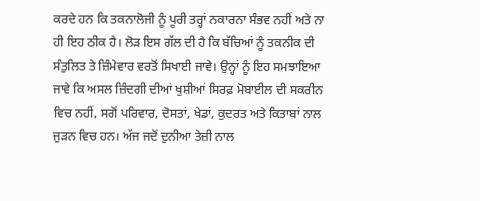ਕਰਦੇ ਹਨ ਕਿ ਤਕਨਾਲੋਜੀ ਨੂੰ ਪੂਰੀ ਤਰ੍ਹਾਂ ਨਕਾਰਨਾ ਸੰਭਵ ਨਹੀਂ ਅਤੇ ਨਾ ਹੀ ਇਹ ਠੀਕ ਹੈ। ਲੋੜ ਇਸ ਗੱਲ ਦੀ ਹੈ ਕਿ ਬੱਚਿਆਂ ਨੂੰ ਤਕਨੀਕ ਦੀ ਸੰਤੁਲਿਤ ਤੇ ਜ਼ਿੰਮੇਵਾਰ ਵਰਤੋਂ ਸਿਖਾਈ ਜਾਵੇ। ਉਨ੍ਹਾਂ ਨੂੰ ਇਹ ਸਮਝਾਇਆ ਜਾਵੇ ਕਿ ਅਸਲ ਜ਼ਿੰਦਗੀ ਦੀਆਂ ਖੁਸ਼ੀਆਂ ਸਿਰਫ਼ ਮੋਬਾਈਲ ਦੀ ਸਕਰੀਨ ਵਿਚ ਨਹੀਂ, ਸਗੋਂ ਪਰਿਵਾਰ, ਦੋਸਤਾਂ, ਖੇਡਾਂ, ਕੁਦਰਤ ਅਤੇ ਕਿਤਾਬਾਂ ਨਾਲ ਜੁੜਨ ਵਿਚ ਹਨ। ਅੱਜ ਜਦੋਂ ਦੁਨੀਆ ਤੇਜ਼ੀ ਨਾਲ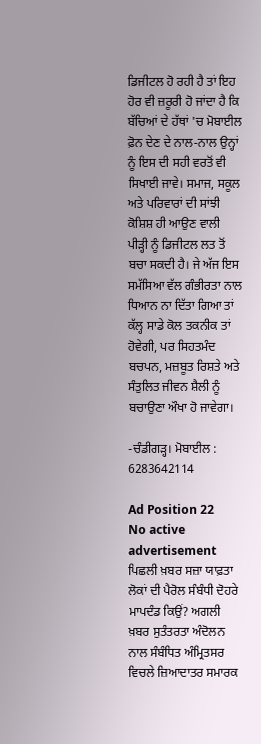ਡਿਜੀਟਲ ਹੋ ਰਹੀ ਹੈ ਤਾਂ ਇਹ ਹੋਰ ਵੀ ਜ਼ਰੂਰੀ ਹੋ ਜਾਂਦਾ ਹੈ ਕਿ ਬੱਚਿਆਂ ਦੇ ਹੱਥਾਂ 'ਚ ਮੋਬਾਈਲ ਫ਼ੋਨ ਦੇਣ ਦੇ ਨਾਲ-ਨਾਲ ਉਨ੍ਹਾਂ ਨੂੰ ਇਸ ਦੀ ਸਹੀ ਵਰਤੋਂ ਵੀ ਸਿਖਾਈ ਜਾਵੇ। ਸਮਾਜ, ਸਕੂਲ ਅਤੇ ਪਰਿਵਾਰਾਂ ਦੀ ਸਾਂਝੀ ਕੋਸ਼ਿਸ਼ ਹੀ ਆਉਣ ਵਾਲੀ ਪੀੜ੍ਹੀ ਨੂੰ ਡਿਜੀਟਲ ਲਤ ਤੋਂ ਬਚਾ ਸਕਦੀ ਹੈ। ਜੇ ਅੱਜ ਇਸ ਸਮੱਸਿਆ ਵੱਲ ਗੰਭੀਰਤਾ ਨਾਲ ਧਿਆਨ ਨਾ ਦਿੱਤਾ ਗਿਆ ਤਾਂ ਕੱਲ੍ਹ ਸਾਡੇ ਕੋਲ ਤਕਨੀਕ ਤਾਂ ਹੋਵੇਗੀ, ਪਰ ਸਿਹਤਮੰਦ ਬਚਪਨ, ਮਜ਼ਬੂਤ ਰਿਸ਼ਤੇ ਅਤੇ ਸੰਤੁਲਿਤ ਜੀਵਨ ਸ਼ੈਲੀ ਨੂੰ ਬਚਾਉਣਾ ਔਖਾ ਹੋ ਜਾਵੇਗਾ।

-ਚੰਡੀਗੜ੍ਹ। ਮੋਬਾਈਲ : 6283642114

Ad Position 22
No active advertisement
ਪਿਛਲੀ ਖ਼ਬਰ ਸਜ਼ਾ ਯਾਫ਼ਤਾ ਲੋਕਾਂ ਦੀ ਪੈਰੋਲ ਸੰਬੰਧੀ ਦੋਹਰੇ ਮਾਪਦੰਡ ਕਿਉਂ? ਅਗਲੀ ਖ਼ਬਰ ਸੁਤੰਤਰਤਾ ਅੰਦੋਲਨ ਨਾਲ ਸੰਬੰਧਿਤ ਅੰਮ੍ਰਿਤਸਰ ਵਿਚਲੇ ਜ਼ਿਆਦਾਤਰ ਸਮਾਰਕ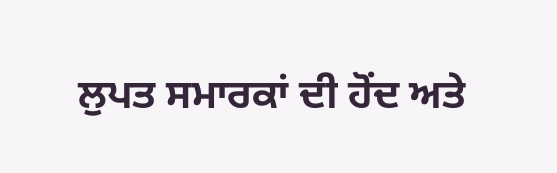ਲੁਪਤ ਸਮਾਰਕਾਂ ਦੀ ਹੋਂਦ ਅਤੇ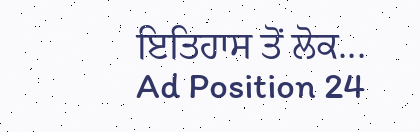ਇਤਿਹਾਸ ਤੋਂ ਲੋਕ...
Ad Position 24